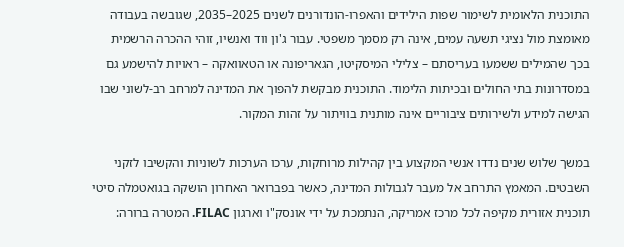התוכנית הלאומית לשימור שפות הילידים והאפרו-הונדורנים לשנים 2025–2035, שגובשה בעבודה מאומצת מול נציגי תשעה עמים, אינה רק מסמך משפטי. עבור ג'ון ווד ואנשיו, זוהי ההכרה הרשמית בכך שהמילים ששמעו בעריסתם – צלילי המיסקיטו, הגאריפונה או הטאוואקה – ראויות להישמע גם במסדרונות בתי החולים ובכיתות הלימוד. התוכנית מבקשת להפוך את המדינה למרחב רב-לשוני שבו הגישה למידע ולשירותים ציבוריים אינה מותנית בוויתור על זהות המקור.

במשך שלוש שנים נדדו אנשי המקצוע בין קהילות מרוחקות, ערכו הערכות לשוניות והקשיבו לזקני השבטים. המאמץ התרחב אל מעבר לגבולות המדינה, כאשר בפברואר האחרון הושקה בגואטמלה סיטי תוכנית אזורית מקיפה לכל מרכז אמריקה, הנתמכת על ידי אונסק"ו וארגון FILAC. המטרה ברורה: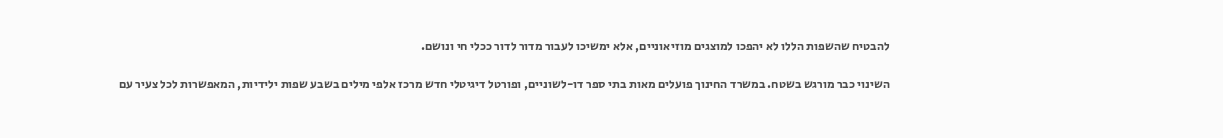להבטיח שהשפות הללו לא יהפכו למוצגים מוזיאוניים, אלא ימשיכו לעבור מדור לדור ככלי חי ונושם.

השינוי כבר מורגש בשטח. במשרד החינוך פועלים מאות בתי ספר דו-לשוניים, ופורטל דיגיטלי חדש מרכז אלפי מילים בשבע שפות ילידיות, המאפשרות לכל צעיר עם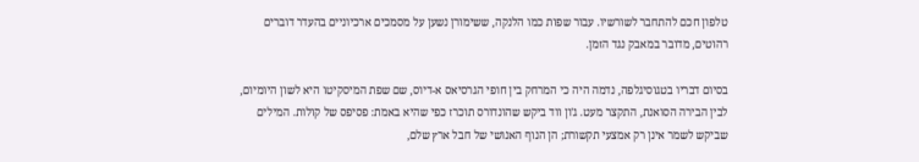טלפון חכם להתחבר לשורשיו. עבור שפות כמו הלנקה, ששימורן נשען על מסמכים ארכיוניים בהעדר דוברים רהוטים, מדובר במאבק נגד הזמן.

בסיום דבריו בטגוסיגלפה, נדמה היה כי המרחק בין חופי הגרסיאס א-דיוס, שם שפת המיסקיטו היא לשון היומיום, לבין הבירה הסואנת, התקצר מעט. ג'ון ווד ביקש שהונדורס תוכרז כפי שהיא באמת: פסיפס של קולות. המילים שביקש לשמר אינן רק אמצעי תקשורת; הן הנוף האנושי של חבל ארץ שלם,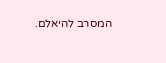המסרב להיאלם.